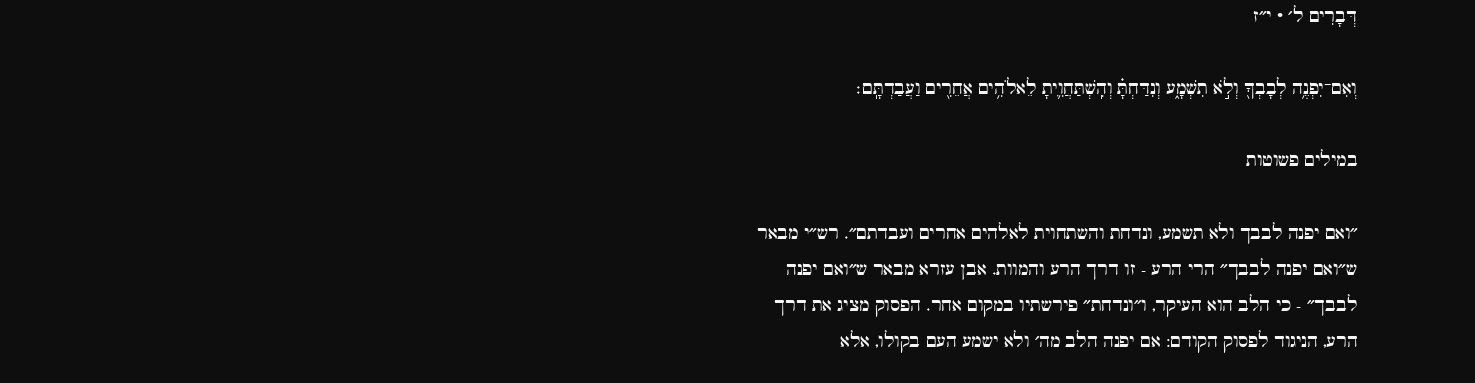דְּבָרִים ל׳ · י״ז

וְאִם־יִפְנֶ֥ה לְבָבְךָ֖ וְלֹ֣א תִשְׁמָ֑ע וְנִדַּחְתָּ֗ וְהִֽשְׁתַּחֲוִ֛יתָ לֵאלֹהִ֥ים אֲחֵרִ֖ים וַעֲבַדְתָּֽם׃

במילים פשוטות

״ואם יפנה לבבך ולא תשמע, ונדחת והשתחוית לאלהים אחרים ועבדתם״. רש״י מבאר ש״ואם יפנה לבבך״ הרי הרע - זו דרך הרע והמוות. אבן עזרא מבאר ש״ואם יפנה לבבך״ - כי הלב הוא העיקר, ו״ונדחת״ פירשתיו במקום אחר. הפסוק מציג את דרך הרע, הניגוד לפסוק הקודם: אם יפנה הלב מה׳ ולא ישמע העם בקולו, אלא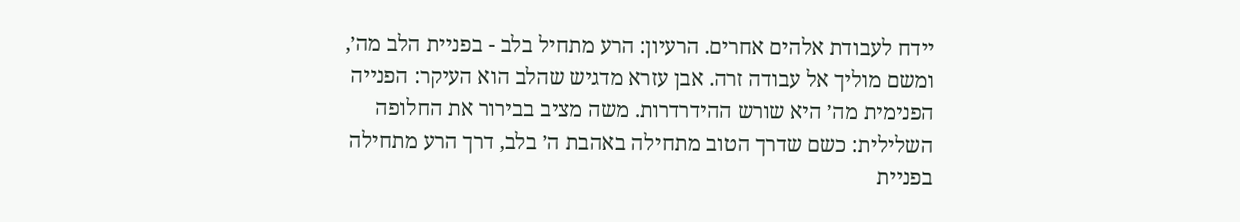יידח לעבודת אלהים אחרים. הרעיון: הרע מתחיל בלב - בפניית הלב מה׳, ומשם מוליך אל עבודה זרה. אבן עזרא מדגיש שהלב הוא העיקר: הפנייה הפנימית מה׳ היא שורש ההידרדרות. משה מציב בבירור את החלופה השלילית: כשם שדרך הטוב מתחילה באהבת ה׳ בלב, דרך הרע מתחילה בפניית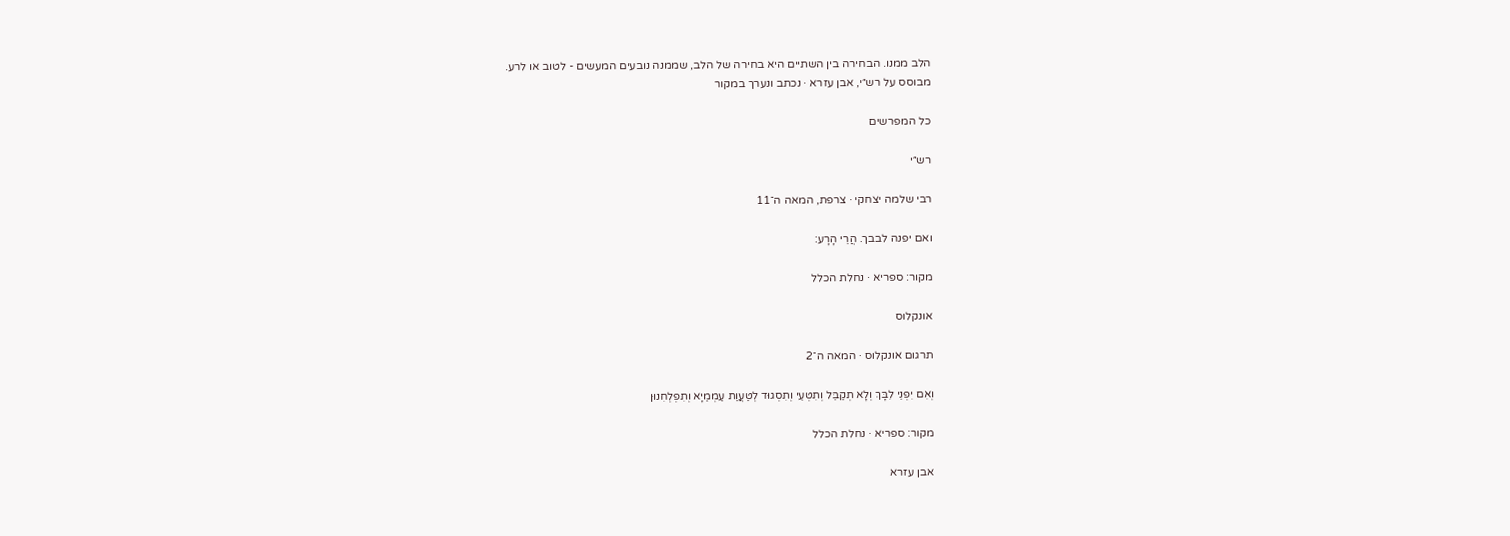הלב ממנו. הבחירה בין השתיים היא בחירה של הלב, שממנה נובעים המעשים - לטוב או לרע.
מבוסס על רש״י, אבן עזרא · נכתב ונערך במקור

כל המפרשים

רש״י

רבי שלמה יצחקי · צרפת, המאה ה־11

ואם יפנה לבבך. הֲרֵי הָרָע:

מקור: ספריא · נחלת הכלל

אונקלוס

תרגום אונקלוס · המאה ה־2

וְאִם יִפְנֵי לִבָּךְ וְלָא תְקַבֵּל וְתִטְּעֵי וְתִסְגוּד לְטַּעֲוַת עַמְמַיָא וְתִפְלְחִנוּן

מקור: ספריא · נחלת הכלל

אבן עזרא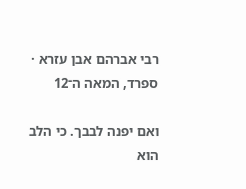רבי אברהם אבן עזרא · ספרד, המאה ה־12

ואם יפנה לבבך. כי הלב הוא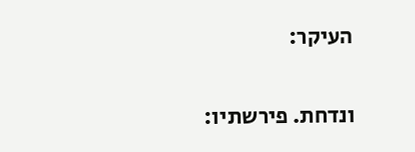העיקר:

ונדחת. פירשתיו: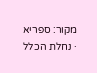מקור: ספריא · נחלת הכלל